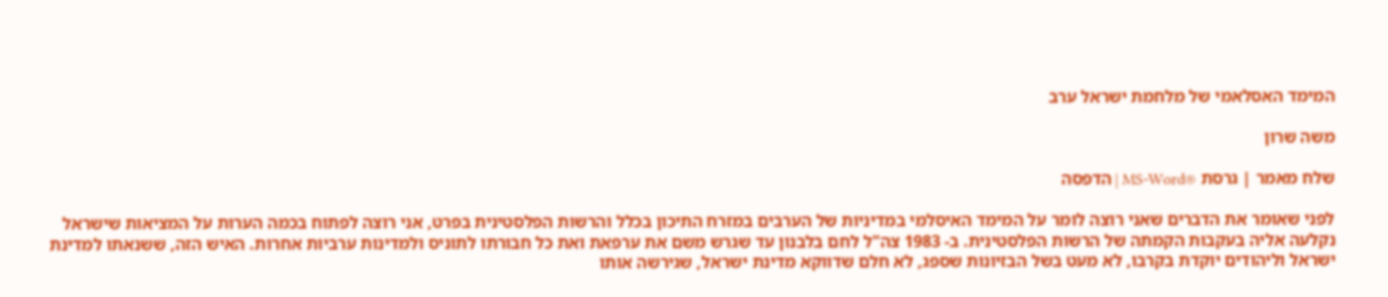המימד האסלאמי של מלחמת ישראל ערב

משה שרון

שלח מאמר | גרסת ®MS-Word | הדפסה

לפני שאומר את הדברים שאני רוצה לומר על המימד האיסלמי במדיניות של הערבים במזרח התיכון בכלל והרשות הפלסטינית בפרט, אני רוצה לפתוח בכמה הערות על המציאות שישראל נקלעה אליה בעקבות הקמתה של הרשות הפלסטינית. ב- 1983 צה"ל לחם בלבנון עד שגרש משם את ערפאת ואת כל חבורתו לתוניס ולמדינות ערביות אחרות. האיש הזה, ששנאתו למדינת ישראל וליהודים יוקדת בקרבו, לא מעט בשל הבזיונות שספג, לא חלם שדווקא מדינת ישראל, שגירשה אותו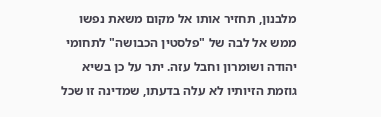מלבנון, תחזיר אותו אל מקום משאת נפשו ממש אל לבה של "פלסטין הכבושה" לתחומי יהודה ושומרון וחבל עזה. יתר על כן בשיא גוזמת הזיותיו לא עלה בדעתו, שמדינה זו שכל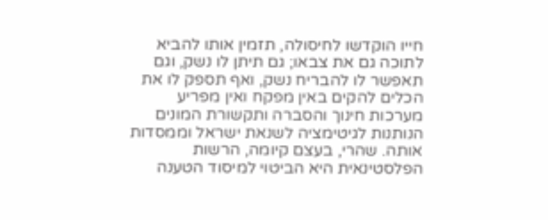חייו הוקדשו לחיסולה, תזמין אותו להביא לתוכה גם את צבאו; גם תיתן לו נשק, וגם תאפשר לו להבריח נשק, ואף תספק לו את הכלים להקים באין מפקח ואין מפריע מערכות חינוך והסברה ותקשורת המונים הנותנות לגיטימציה לשנאת ישראל וממסדות אותה. שהרי, בעצם קיומה, הרשות הפלסטינאית היא הביטוי למיסוד הטענה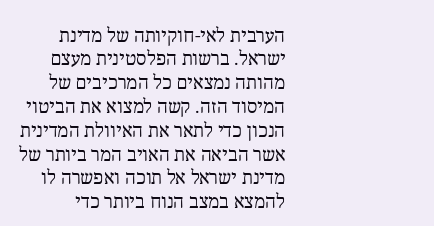הערבית לאי-חוקיותה של מדינת ישראל. ברשות הפלסטינית מעצם מהותה נמצאים כל המרכיבים של המיסוד הזה. קשה למצוא את הביטוי הנכון כדי לתאר את האיוולת המדינית אשר הביאה את האויב המר ביותר של מדינת ישראל אל תוכה ואפשרה לו להמצא במצב הנוח ביותר כדי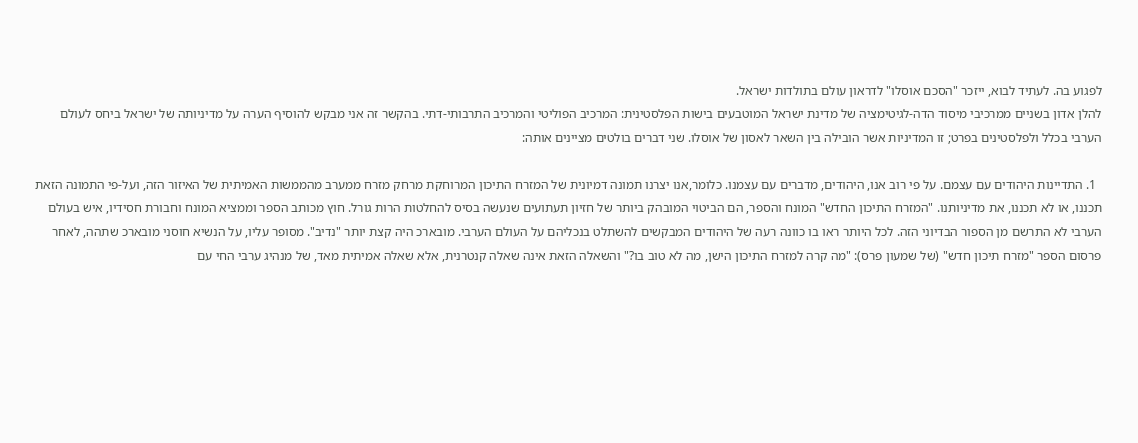לפגוע בה. לעתיד לבוא, ייזכר "הסכם אוסלו" לדראון עולם בתולדות ישראל.
להלן אדון בשניים ממרכיבי מיסוד הדה-לגיטימציה של מדינת ישראל המוטבעים בישות הפלסטינית: המרכיב הפוליטי והמרכיב התרבותי-דתי. בהקשר זה אני מבקש להוסיף הערה על מדיניותה של ישראל ביחס לעולם הערבי בכלל ולפלסטינים בפרט; זו המדיניות אשר הובילה בין השאר לאסון של אוסלו. שני דברים בולטים מציינים אותה:

  1. התדיינות היהודים עם עצמם. על פי רוב אנו, היהודים, מדברים עם עצמנו. כלומר,אנו יצרנו תמונה דמיונית של המזרח התיכון המרוחקת מרחק מזרח ממערב מהממשות האמיתית של האיזור הזה, ועל-פי התמונה הזאת תכננו, או לא תכננו, את מדיניותנו. "המזרח התיכון החדש" המונח והספר, הם הביטוי המובהק ביותר של חזיון תעתועים שנעשה בסיס להחלטות הרות גורל. חוץ מכותב הספר וממציא המונח וחבורת חסידיו, איש בעולם הערבי לא התרשם מן הספור הבדיוני הזה. לכל היותר ראו בו כוונה רעה של היהודים המבקשים להשתלט בנכליהם על העולם הערבי. מובארכ היה קצת יותר "נדיב". מסופר עליו, על הנשיא חוסני מובארכ שתהה, לאחר פרסום הספר "מזרח תיכון חדש" (של שמעון פרס): "מה קרה למזרח התיכון הישן, מה לא טוב בו?" והשאלה הזאת אינה שאלה קנטרנית, אלא שאלה אמיתית מאד, של מנהיג ערבי החי עם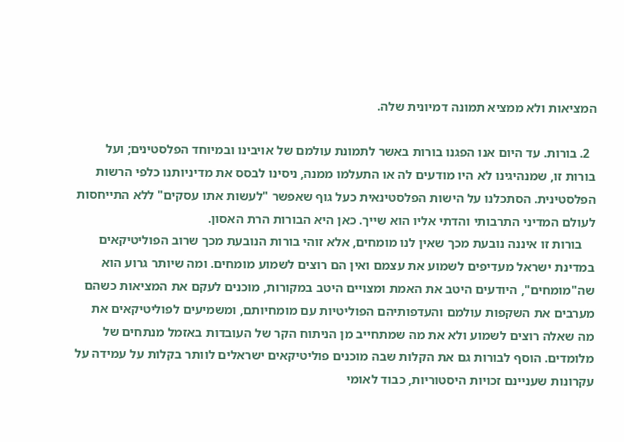המציאות ולא ממציא תמונה דמיונית שלה.

  2. בורות. עד היום אנו הפגנו בורות באשר לתמונת עולמם של אויבינו ובמיוחד הפלסטינים; ועל בורות זו, שמנהיגינו לא היו מודעים לה או התעלמו ממנה, ניסינו לבסס את מדיניותנו כלפי הרשות הפלסטינית. הסתכלנו על הישות הפלסטינאית כעל גוף שאפשר "לעשות אתו עסקים" ללא התייחסות לעולם המדיני התרבותי והדתי אליו הוא שייך. כאן היא הבורות הרת האסון.
    בורות זו איננה נובעת מכך שאין לנו מומחים, אלא זוהי בורות הנובעת מכך שרוב הפוליטיקאים במדינת ישראל מעדיפים לשמוע את עצמם ואין הם רוצים לשמוע מומחים. ומה שיותר גרוע הוא שה"מומחים", היודעים היטב את האמת ומצויים היטב במקורות, מוכנים לעקם את המציאות כשהם מערבים את השקפות עולמם והעדפותיהם הפוליטיות עם מומחיותם, ומשמיעים לפוליטיקאים את מה שאלה רוצים לשמוע ולא את מה שמתחייב מן הניתוח הקר של העובדות באזמל מנתחים של מלומדים. הוסף לבורות גם את הקלות שבה מוכנים פוליטיקאים ישראלים לוותר בקלות על עמידה על עקרונות שעניינם זכויות היסטוריות, כבוד לאומי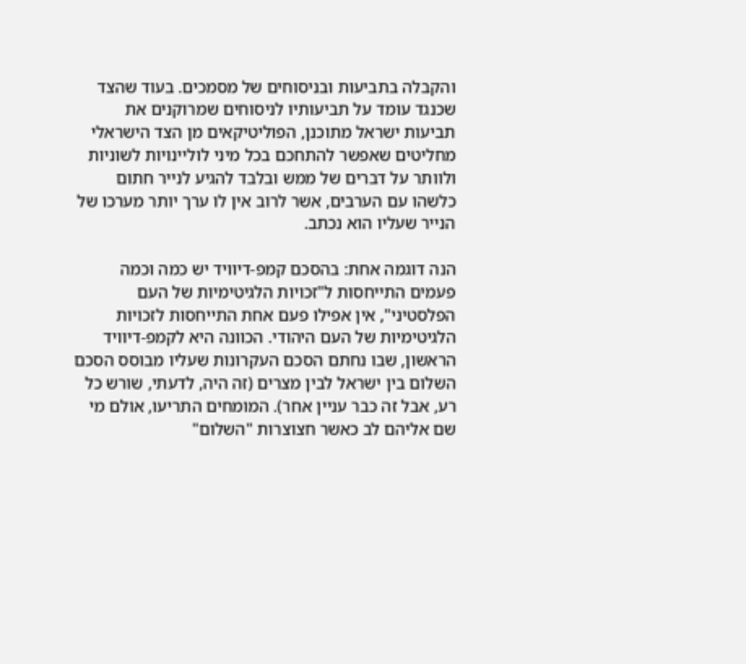והקבלה בתביעות ובניסוחים של מסמכים. בעוד שהצד שכנגד עומד על תביעותיו לניסוחים שמרוקנים את תביעות ישראל מתוכנן, הפוליטיקאים מן הצד הישראלי מחליטים שאפשר להתחכם בכל מיני לוליינויות לשוניות ולוותר על דברים של ממש ובלבד להגיע לנייר חתום כלשהו עם הערבים, אשר לרוב אין לו ערך יותר מערכו של הנייר שעליו הוא נכתב.

הנה דוגמה אחת: בהסכם קמפ-דיוויד יש כמה וכמה פעמים התייחסות ל"זכויות הלגיטימיות של העם הפלסטיני", אין אפילו פעם אחת התייחסות לזכויות הלגיטימיות של העם היהודי. הכוונה היא לקמפ-דיוויד הראשון, שבו נחתם הסכם העקרונות שעליו מבוסס הסכם השלום בין ישראל לבין מצרים (זה היה, לדעתי, שורש כל רע, אבל זה כבר עניין אחר). המומחים התריעו, אולם מי שם אליהם לב כאשר חצוצרות "השלום"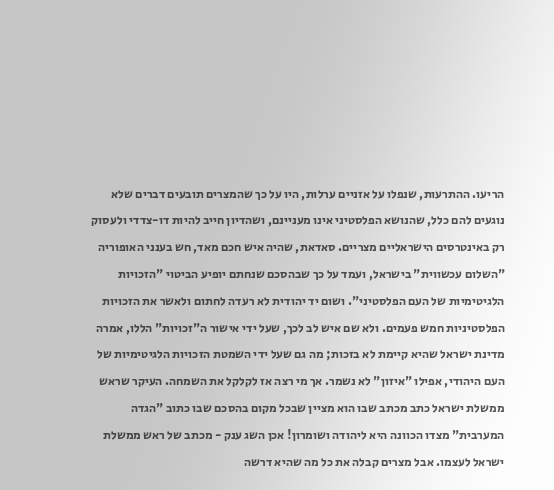הריעו. ההתרעות, שנפלו על אזניים ערלות, היו על כך שהמצרים תובעים דברים שלא נוגעים להם כלל, שהנושא הפלסטיני אינו מעניינם, ושהדיון חייב להיות דו-צדדי ולעסוק רק באינטרסים הישראליים מצריים. סאדאת, שהיה איש חכם מאד, חש בענני האופוריה "השלום עכשווית" בישראל, ועמד על כך שבהסכם שנחתם יופיע הביטוי "הזכויות הלגיטימיות של העם הפלסטיני". ושום יד יהודית לא רעדה לחתום ולאשר את הזכויות הפלסטיניות חמש פעמים. ולא שם איש לב לכך, שעל ידי אישור ה"זכויות" הללו, אמרה מדינת ישראל שהיא קיימת לא בזכות; מה גם שעל ידי השמטת הזכויות הלגיטימיות של העם היהודי, אפילו "איזון" לא נשמר. אך מי רצה אז לקלקל את השמחה. העיקר שראש ממשלת ישראל כתב מכתב שבו הוא מציין שבכל מקום בהסכם שבו כתוב "הגדה המערבית" מצדו הכוונה היא ליהודה ושומרון! אכן השג ענק - מכתב של ראש ממשלת ישראל לעצמו. אבל מצרים קבלה את כל מה שהיא דרשה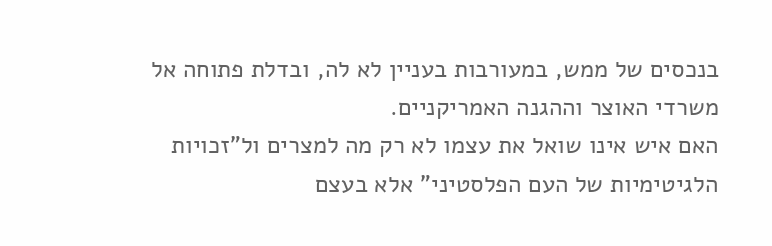בנכסים של ממש, במעורבות בעניין לא לה, ובדלת פתוחה אל משרדי האוצר וההגנה האמריקניים.
האם איש אינו שואל את עצמו לא רק מה למצרים ול"זכויות הלגיטימיות של העם הפלסטיני" אלא בעצם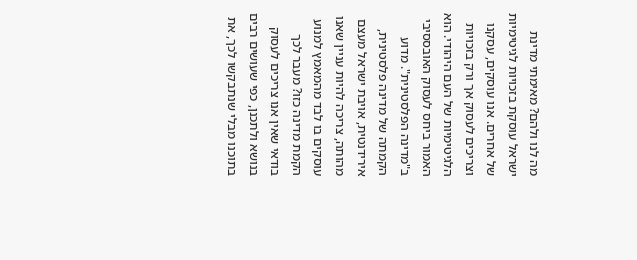מה לנו ולהם? מאימתי מדינת ישראל עוסקת בזכויות לגיטימיות של אחרים. אנו עוסקים, עסקנו וצריכים לעסוק אך ורק בזכויות הלגיטימיות של העם היהודי. הוא האמור ביחס לעסוק האובססיבי ב"מדינה הפלסטינית". מדוע הקמתה של מדינה פלסטינית, אירידנטית, אויבת ישראל מעצם מהותה, צריכה להיות עניין שאנו עוסקים בו לבד מהמאמץ למנוע הקמת מדינה כזו? מעבר לכך בודאי שאין אנו צריכים לעסוק בנושא ולתכנן, כפי שעושים רבים בתוכנו מבלי שנתבקשו לכך, את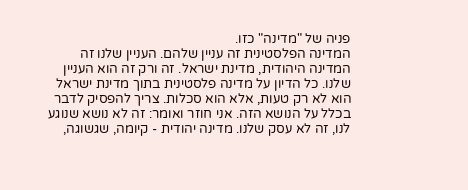פניה של "מדינה" כזו.
המדינה הפלסטינית זה עניין שלהם. העניין שלנו זה המדינה היהודית, מדינת ישראל. זה ורק זה הוא העניין שלנו. כל הדיון על מדינה פלסטינית בתוך מדינת ישראל הוא לא רק טעות, אלא הוא סכלות. צריך להפסיק לדבר בכלל על הנושא הזה. אני חוזר ואומר: זה לא נושא שנוגע לנו, זה לא עסק שלנו. מדינה יהודית - קיומה, שגשוגה,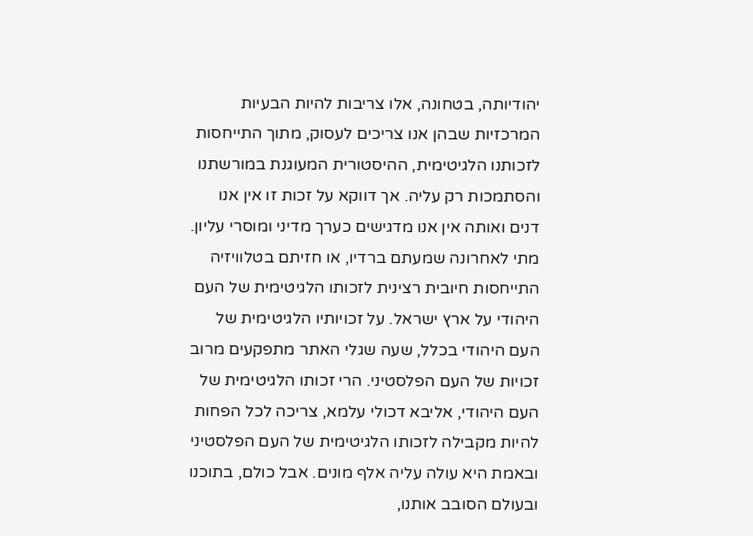יהודיותה, בטחונה, אלו צריבות להיות הבעיות המרכזיות שבהן אנו צריכים לעסוק, מתוך התייחסות לזכותנו הלגיטימית, ההיסטורית המעוגנת במורשתנו והסתמכות רק עליה. אך דווקא על זכות זו אין אנו דנים ואותה אין אנו מדגישים כערך מדיני ומוסרי עליון. מתי לאחרונה שמעתם ברדיו, או חזיתם בטלוויזיה התייחסות חיובית רצינית לזכותו הלגיטימית של העם היהודי על ארץ ישראל. על זכויותיו הלגיטימית של העם היהודי בכלל, שעה שגלי האתר מתפקעים מרוב זכויות של העם הפלסטיני. הרי זכותו הלגיטימית של העם היהודי, אליבא דכולי עלמא, צריכה לכל הפחות להיות מקבילה לזכותו הלגיטימית של העם הפלסטיני ובאמת היא עולה עליה אלף מונים. אבל כולם, בתוכנו ובעולם הסובב אותנו,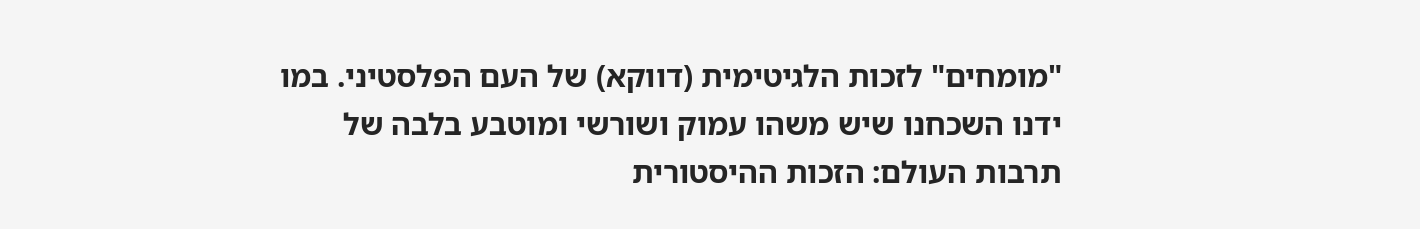"מומחים" לזכות הלגיטימית (דווקא) של העם הפלסטיני. במו ידנו השכחנו שיש משהו עמוק ושורשי ומוטבע בלבה של תרבות העולם: הזכות ההיסטורית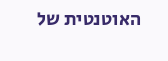האוטנטית של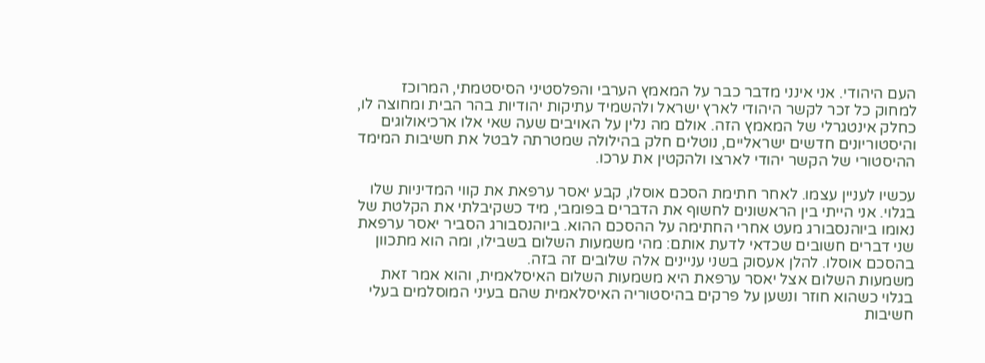העם היהודי. אני אינני מדבר כבר על המאמץ הערבי והפלסטיני הסיסטמתי, המרוכז למחוק כל זכר לקשר היהודי לארץ ישראל ולהשמיד עתיקות יהודיות בהר הבית ומחוצה לו, כחלק אינטגרלי של המאמץ הזה. אולם מה נלין על האויבים שעה שאי אלו ארכיאולוגים והיסטוריונים חדשים ישראליים, נוטלים חלק בהילולה שמטרתה לבטל את חשיבות המימד ההיסטורי של הקשר יהודי לארצו ולהקטין את ערכו.

עכשיו לעניין עצמו. לאחר חתימת הסכם אוסלו, קבע יאסר ערפאת את קווי המדיניות שלו בגלוי. אני הייתי בין הראשונים לחשוף את הדברים בפומבי, מיד כשקיבלתי את הקלטת של נאומו ביוהנסבורג מעט אחרי החתימה על ההסכם ההוא. ביוהנסבורג הסביר יאסר ערפאת שני דברים חשובים שכדאי לדעת אותם: מהי משמעות השלום בשבילו, ומה הוא מתכוון בהסכם אוסלו. להלן אעסוק בשני עניינים אלה שלובים זה בזה.
משמעות השלום אצל יאסר ערפאת היא משמעות השלום האיסלאמית, והוא אמר זאת בגלוי כשהוא חוזר ונשען על פרקים בהיסטוריה האיסלאמית שהם בעיני המוסלמים בעלי חשיבות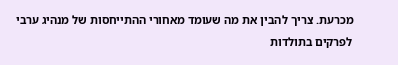מכרעת. צריך להבין את מה שעומד מאחורי ההתייחסות של מנהיג ערבי לפרקים בתולדות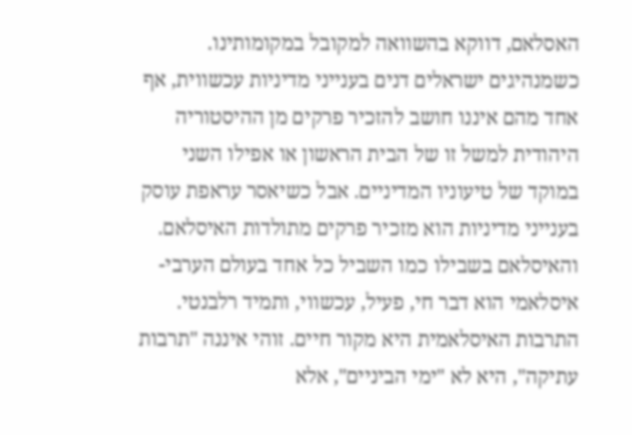האסלאם, דווקא בהשוואה למקובל במקומותינו. כשמנהיגים ישראלים דנים בענייני מדיניות עכשווית, אף אחד מהם איננו חושב להזכיר פרקים מן ההיסטוריה היהודית למשל זו של הבית הראשון או אפילו השני במוקד של טיעוניו המדיניים. אבל כשיאסר עראפת עוסק בענייני מדיניות הוא מזכיר פרקים מתולדות האיסלאם. והאיסלאם בשבילו כמו השביל כל אחד בעולם הערבי-איסלאמי הוא דבר חי, פעיל, עכשווי, ותמיד רלבנטי. התרבות האיסלאמית היא מקור חיים. זוהי איננה "תרבות עתיקה", היא לא "ימי הביניים", אלא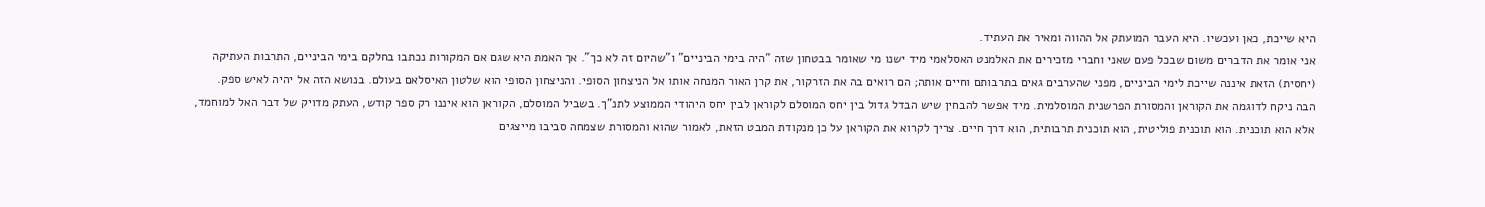היא שייכת, כאן ועכשיו. היא העבר המועתק אל ההווה ומאיר את העתיד.
אני אומר את הדברים משום שבכל פעם שאני וחברי מזכירים את האלמנט האסלאמי מיד ישנו מי שאומר בבטחון שזה "היה בימי הביניים" ו"שהיום זה לא כך". אך האמת היא שגם אם המקורות נכתבו בחלקם בימי הביניים, התרבות העתיקה (יחסית) הזאת איננה שייכת לימי הביניים, מפני שהערבים גאים בתרבותם וחיים אותה; הם רואים בה את הזרקור, את קרן האור המנחה אותו אל הניצחון הסופי. והניצחון הסופי הוא שלטון האיסלאם בעולם. בנושא הזה אל יהיה לאיש ספק.
הבה ניקח לדוגמה את הקוראן והמסורת הפרשנית המוסלמית. מיד אפשר להבחין שיש הבדל גדול בין יחס המוסלם לקוראן לבין יחס היהודי הממוצע לתנ"ך. בשביל המוסלם, הקוראן הוא איננו רק ספר קודש, העתק מדויק של דבר האל למוחמד, אלא הוא תוכנית. הוא תוכנית פוליטית, הוא תוכנית תרבותית, הוא דרך חיים. צריך לקרוא את הקוראן על כן מנקודת המבט הזאת, לאמור שהוא והמסורת שצמחה סביבו מייצגים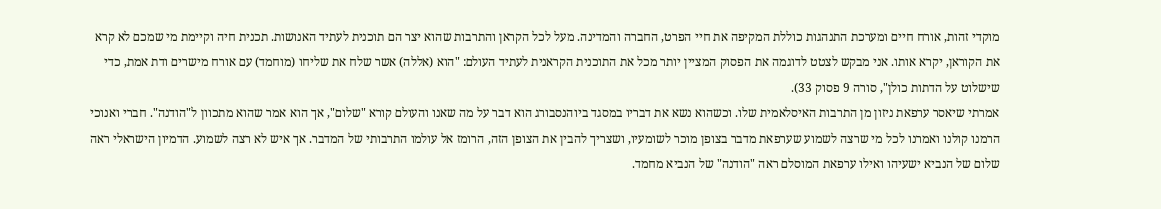מוקדי זהות, אורח חיים ומערכת התנהגות כוללת המקיפה את חיי הפרט, החברה והמדינה. מעל לכל הקראן והתרבות שהוא יצר הם תוכנית לעתיד האנושות. תכנית חיה וקיימת מי שמכם לא קרא את הקוראן, יקרא אותו. אני מבקש לצטט לדוגמה את הפסוק המציין יותר מכל את התוכנית הקראנית לעתיד העולם: "הוא (אללה) אשר שלח את שליחו (מוחמד) עם אורח מישרים ודת אמת, כדי שישלוט על הדתות כולן", סורה 9 פסוק 33).
אמרתי שיאסר ערפאת ניזון מן התרבות האיסלאמית שלו. וכשהוא נשא את דבריו במסגד ביוהנסבורג הוא דבר על מה שאנו והעולם קורא "שלום", אך הוא אמר שהוא מתכוון ל"הודנה". חברי ואנוכי הרמנו קולנו ואמרנו לכל מי שרצה לשמוע שערפאת מדבר בצופן מוכר לשומעיו, ושצריך להבין את הצופן הזה, הרומז אל עולמו התרבותי של המדבר. אך איש לא רצה לשמוע. הדמיון הישראלי ראה שלום של הנביא ישעיהו ואילו ערפאת המוסלם ראה "הודנה" של הנביא מחמד.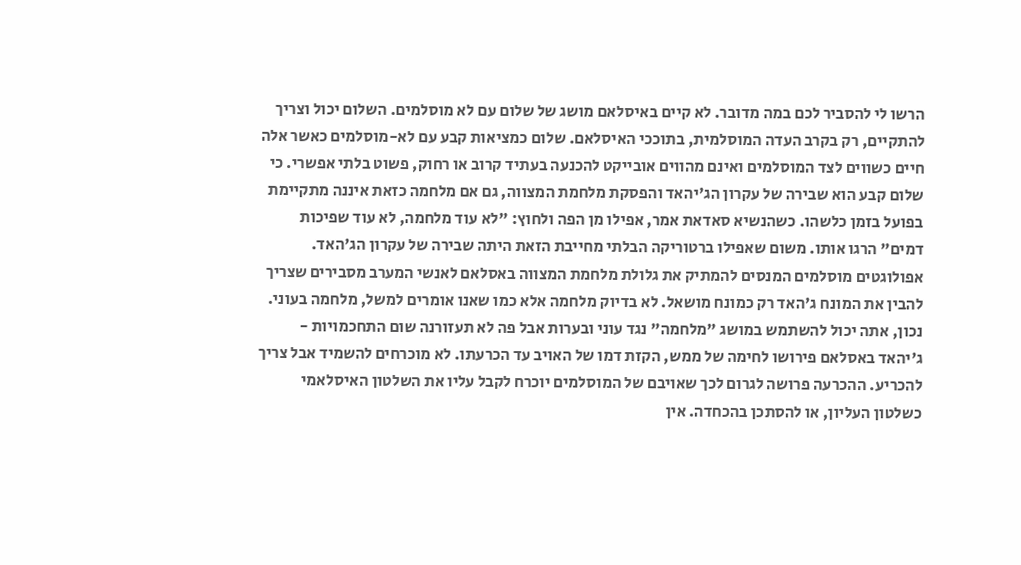הרשו לי להסביר לכם במה מדובר. לא קיים באיסלאם מושג של שלום עם לא מוסלמים. השלום יכול וצריך להתקיים, רק בקרב העדה המוסלמית, בתוככי האיסלאם. שלום כמציאות קבע עם לא-מוסלמים כאשר אלה חיים כשווים לצד המוסלמים ואינם מהווים אובייקט להכנעה בעתיד קרוב או רחוק, פשוט בלתי אפשרי. כי שלום קבע הוא שבירה של עקרון הג'יהאד והפסקת מלחמת המצווה, גם אם מלחמה כזאת איננה מתקיימת בפועל בזמן כלשהו. כשהנשיא סאדאת אמר, אפילו מן הפה ולחוץ: "לא עוד מלחמה, לא עוד שפיכות דמים" הרגו אותו. משום שאפילו ברטוריקה הבלתי מחייבת הזאת היתה שבירה של עקרון הג'האד.
אפולוגטים מוסלמים המנסים להמתיק את גלולת מלחמת המצווה באסלאם לאנשי המערב מסבירים שצריך להבין את המונח ג'האד רק כמונח מושאל. לא בדיוק מלחמה אלא כמו שאנו אומרים למשל, מלחמה בעוני. נכון, אתה יכול להשתמש במושג "מלחמה" נגד עוני ובערות אבל פה לא תעזורנה שום התחכמויות - ג'יהאד באסלאם פירושו לחימה של ממש, הקזת דמו של האויב עד הכרעתו. לא מוכרחים להשמיד אבל צריך להכריע. ההכרעה פרושה לגרום לכך שאויבם של המוסלמים יוכרח לקבל עליו את השלטון האיסלאמי כשלטון העליון, או להסתכן בהכחדה. אין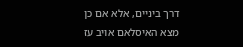דרך ביניים, אלא אם כן מצא האיסלאם אויב עז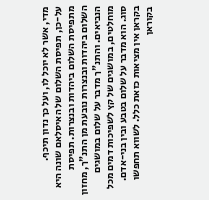מדי, אשר לא יוכל לו, ועל כך נדון תיכף.
על-כן, תפיסת השלום של האיסלאם שונה היא מתפיסת השלום ביהדות ובנצרות. תפיסת השלום ביהדות ובנצרות נובעת מן התנ"ך, מחזון הנביאים. והתנ"ך מדבר על שלום במושגים מוחלטים, במושגים של קץ לשפיכות דמים מכל סוג. הוא מדבר על שלום בטבע ובין בני-אדם. בקראן אין מציאות כזאת כלל. לשווא תחפשו בקוראן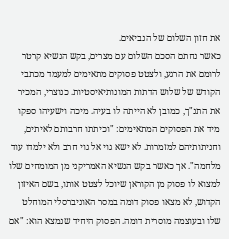את חזון השלום של הנביאים.
כאשר נחתם הסכם השלום עם מצרים, בקש הנשיא קרטר לרומם את הרגע, ולצטט פסוקים מתאימים למעמד מכתבי הקודש של שלוש הדתות המונותיאיסטיות. כנוצרי, המכיר את התנ"ך, כמובן לא הייתה לו בעיה. מיכה וישעיהו ספקו מיד את הפסוקים המתאימים: "וכיתתו חרבותם לאיתים, וחניתותיהם למזמרות. לא ישא גוי אל גוי חרב ולא ילמדו עוד מלחמה". אך כאשר בקש הנשיא האמריקני מן המומחים שלו למצוא לו פסוק מן הקוראן שיוכל לצטט אותו, בשם האיזון הקדוש, לא מצאו פסוק דומה במסר האוניברסלי המוחלט שלו ובעוצמה מוסרית דומה. הפסוק היחיד שנמצא הוא: "אם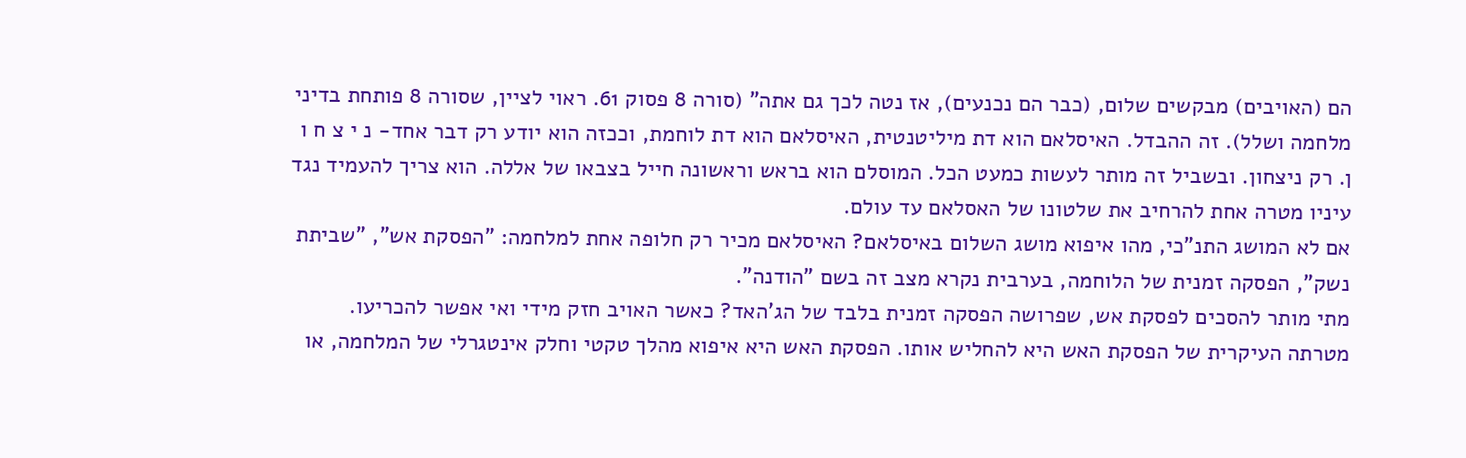הם (האויבים) מבקשים שלום, (כבר הם נכנעים), אז נטה לכך גם אתה" (סורה 8 פסוק 61. ראוי לציין, שסורה 8 פותחת בדיני מלחמה ושלל). זה ההבדל. האיסלאם הוא דת מיליטנטית, האיסלאם הוא דת לוחמת, וככזה הוא יודע רק דבר אחד- נ י צ ח ו ן. רק ניצחון. ובשביל זה מותר לעשות כמעט הכל. המוסלם הוא בראש וראשונה חייל בצבאו של אללה. הוא צריך להעמיד נגד עיניו מטרה אחת להרחיב את שלטונו של האסלאם עד עולם.
אם לא המושג התנ"כי, מהו איפוא מושג השלום באיסלאם? האיסלאם מכיר רק חלופה אחת למלחמה: "הפסקת אש", "שביתת נשק", הפסקה זמנית של הלוחמה, בערבית נקרא מצב זה בשם "הודנה".
מתי מותר להסכים לפסקת אש, שפרושה הפסקה זמנית בלבד של הג'האד? כאשר האויב חזק מידי ואי אפשר להכריעו. מטרתה העיקרית של הפסקת האש היא להחליש אותו. הפסקת האש היא איפוא מהלך טקטי וחלק אינטגרלי של המלחמה, או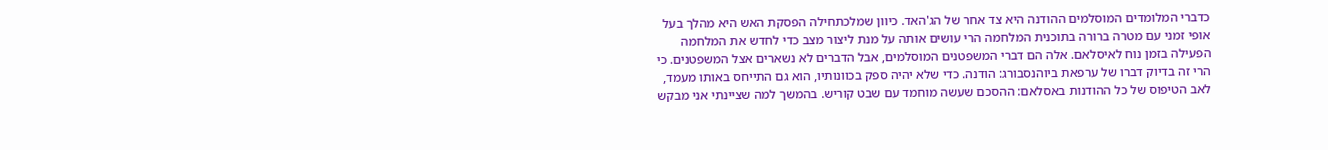כדברי המלומדים המוסלמים ההודנה היא צד אחר של הג'האד. כיוון שמלכתחילה הפסקת האש היא מהלך בעל אופי זמני עם מטרה ברורה בתוכנית המלחמה הרי עושים אותה על מנת ליצור מצב כדי לחדש את המלחמה הפעילה בזמן נוח לאיסלאם. אלה הם דברי המשפטנים המוסלמים, אבל הדברים לא נשארים אצל המשפטנים. כי הרי זה בדיוק דברו של ערפאת ביוהנסבורג: הודנה. כדי שלא יהיה ספק בכוונותיו, הוא גם התייחס באותו מעמד, לאב הטיפוס של כל ההודנות באסלאם: ההסכם שעשה מוחמד עם שבט קוריש. בהמשך למה שציינתי אני מבקש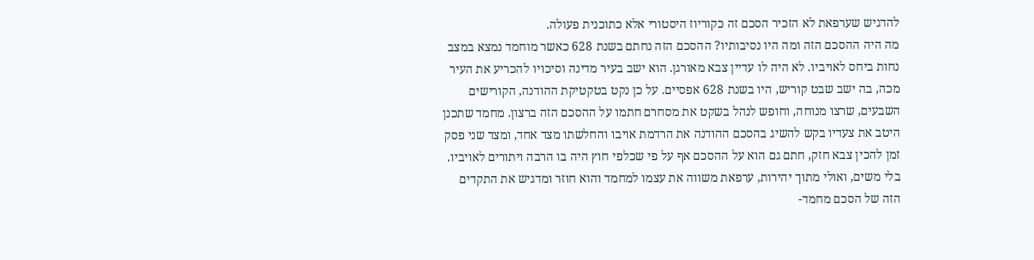להדגיש שערפאת לא הזכיר הסכם זה כקוריוז היסטורי אלא כתוכנית פעולה.
מה היה ההסכם הזה ומה היו נסיבותיו? ההסכם הזה נחתם בשנת 628 כאשר מוחמד נמצא במצב נחות ביחס לאויביו. לא היה לו עדיין צבא מאורגן. הוא ישב בעיר מדינה וסיכויו להכריע את העיר מכה, בה ישב שבט קוריש, היו בשנת 628 אפסיים. על כן נקט בטקטיקת ההודנה, הקורישים השבעים, שרצו מנוחה, וחופש לנהל בשקט את מסחרם חתמו על ההסכם הזה ברצון. מחמד שתכנן היטב את צעדיו בקש להשיג בהסכם ההודנה את הרדמת אויבו והחלשתו מצד אחד, ומצד שני פסק זמן להכין צבא חזק, חתם גם הוא על ההסכם אף על פי שכלפי חוץ היה בו הרבה ויתורים לאויביו. בלי משים, ואולי מתוך יהירות, ערפאת משווה את עצמו למחמד והוא חוזר ומדגיש את התקדים הזה של הסכם מחמד-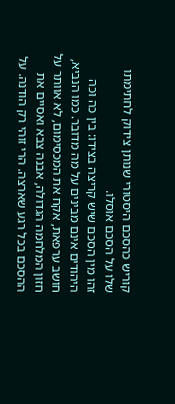קוריש כהסכם היסטורי שנותן צידוק לחתימתו שלו על הסכם אוסלו.
זהו מין הסכם שיש קריצה בצידו: בין כה וכה היהודים אינם מבינים על מה מדובר. כמו הנביא, חושב ערפאת, אקח את המכסימום, לא אוותר על חזון המלחמה הגדולה, אבנה צבא ואסיים את ההסכם בכל רגע שארצה. הרי זוהי רק הודנה. על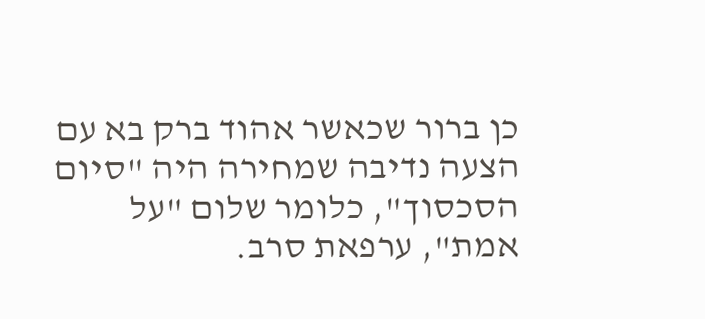כן ברור שכאשר אהוד ברק בא עם הצעה נדיבה שמחירה היה "סיום הסכסוך", כלומר שלום "על אמת", ערפאת סרב.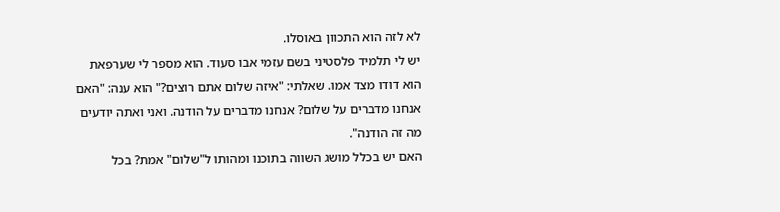לא לזה הוא התכוון באוסלו.
יש לי תלמיד פלסטיני בשם עזמי אבו סעוד. הוא מספר לי שערפאת הוא דודו מצד אמו. שאלתי: "איזה שלום אתם רוצים?" הוא ענה: "האם אנחנו מדברים על שלום? אנחנו מדברים על הודנה. ואני ואתה יודעים מה זה הודנה".
האם יש בכלל מושג השווה בתוכנו ומהותו ל"שלום" אמת? בכל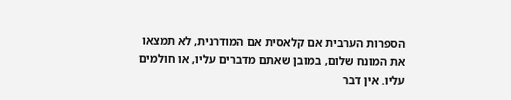הספרות הערבית אם קלאסית אם המודרנית, לא תמצאו את המונח שלום, במובן שאתם מדברים עליו, או חולמים עליו. אין דבר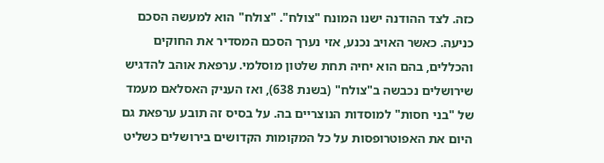כזה. לצד ההודנה ישנו המונח "צולח". "צולח" הוא למעשה הסכם כניעה. כאשר האויב נכנע, אזי נערך הסכם המסדיר את החוקים והכללים, בהם הוא יחיה תחת שלטון מוסלמי. ערפאת אוהב להדגיש שירושלים נכבשה ב"צולח" (בשנת 638), ואז העניק האסלאם מעמד של "בני חסות" למוסדות הנוצריים בה. על בסיס זה תובע ערפאת גם היום את האפוטרופסות על כל המקומות הקדושים בירושלים כשליט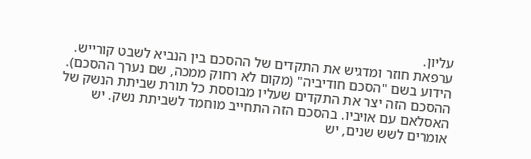עליון.
ערפאת חוזר ומדגיש את התקדים של ההסכם בין הנביא לשבט קורייש. הידוע בשם "הסכם חודיביה" (מקום לא רחוק ממכה, שם נערך ההסכם). ההסכם הזה יצר את התקדים שעליו מבוססת כל תורת שביתת הנשק של האסלאם עם אויביו. בהסכם הזה התחייב מוחמד לשביתת נשק. יש אומרים לשש שנים, יש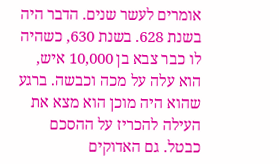אומרים לעשר שנים. הדבר היה בשנת 628. בשנת 630, כשהיה לו כבר צבא בן 10,000 איש, הוא עלה על מכה וכבשה. ברגע שהוא היה מוכן הוא מצא את העילה להכריז על ההסכם כבטל. גם האדוקים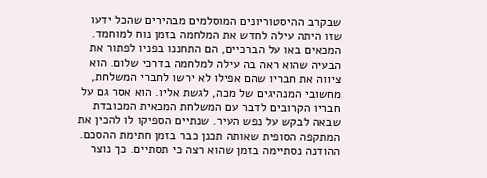שבקרב ההיסטוריונים המוסלמים מבהירים שהכל ידעו שזו היתה עילה לחדש את המלחמה בזמן נוח למוחמד. המכאים באו על הברכיים, הם התחננו בפניו לפתור את הבעיה שהוא ראה בה עילה למלחמה בדרכי שלום. הוא ציווה את חבריו שהם אפילו לא ירשו לחברי המשלחת, מחשובי המנהיגים של מכה, לגשת אליו. הוא אסר גם על חבריו הקרובים לדבר עם המשלחת המכאית המכובדת שבאה לבקש על נפש העיר. שנתיים הספיקו לו להכין את המתקפה הסופית שאותה תכנן כבר בזמן חתימת ההסכם. ההודנה נסתיימה בזמן שהוא רצה כי תסתיים. כך נוצר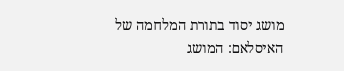מושג יסוד בתורת המלחמה של האיסלאם: המושג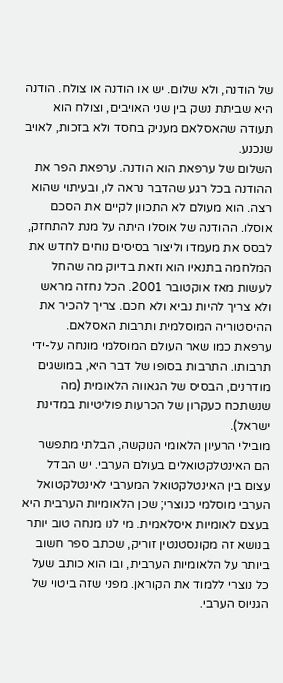של הודנה, ולא שלום. יש או הודנה או צולח. הודנה היא שביתת נשק בין שני האויבים, וצולח הוא תעודה שהאסלאם מעניק בחסד ולא בזכות, לאויב שנכנע.
השלום של ערפאת הוא הודנה. ערפאת הפר את ההודנה בכל רגע שהדבר נראה לו, ובעיתוי שהוא רצה. הוא מעולם לא התכוון לקיים את הסכם אוסלו. ההודנה של אוסלו היתה על מנת להתחזק, לבסס את מעמדו וליצור בסיסים נוחים לחדש את המלחמה בתנאיו הוא וזאת בדיוק מה שהחל לעשות מאז אוקטובר 2001. הכל נחזה מראש ולא צריך להיות נביא ולא חכם. צריך להכיר את ההיסטוריה המוסלמית ותרבות האסלאם.
ערפאת כמו שאר העולם המוסלמי מונחה על-ידי תרבותו. התרבות בסופו של דבר היא, במושגים מודרנים, הבסיס של הגאווה הלאומית (מה שנשתכח כעקרון של הכרעות פוליטיות במדינת ישראל).
מובילי הרעיון הלאומי הנוקשה, הבלתי מתפשר הם האינטלקטואלים בעולם הערבי. יש הבדל עצום בין האינטלקטואל המערבי לאינטלקטואל הערבי מוסלמי כנוצרי; שכן הלאומיות הערבית היא בעצם לאומיות איסלאמית. מי לנו מנחה טוב יותר בנושא זה מקונסטנטין זוריק, שכתב ספר חשוב ביותר על הלאומיות הערבית, ובו הוא כותב שעל כל נוצרי ללמוד את הקוראן. מפני שזה ביטוי של הגניוס הערבי.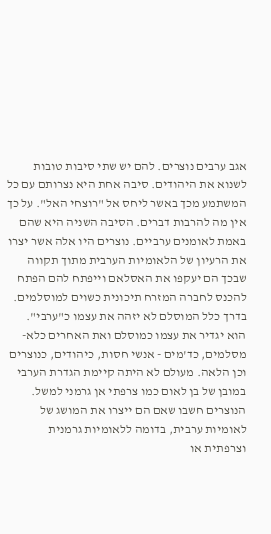אגב ערבים נוצרים. להם יש שתי סיבות טובות לשנוא את היהודים. סיבה אחת היא נצרותם עם כל המשתמע מכך באשר ליחס אל "רוצחי האל". על כך אין מה להרבות דברים. הסיבה השניה היא שהם באמת לאומנים ערביים. נוצרים היו אלה אשר יצרו את הרעיון של הלאומיות הערבית מתוך תקווה שבכך הם יעקפו את האסלאם וייפתח להם הפתח להכנס לחברה המזרח תיכונית כשוים למוסלמים. בדרך כלל המוסלם לא יזהה את עצמו כ"ערבי". הוא יגדיר את עצמו כמוסלם ואת האחרים כלא-מסלמים, כד'מים - אנשי חסות, כיהודים, כנוצרים וכן הלאה. מעולם לא היתה קיימת הגדרת הערבי במובן של בן לאום כמו צרפתי אן גרמני למשל. הנוצרים חשבו שאם הם ייצרו את המושג של לאומיות ערבית, בדומה ללאומיות גרמנית וצרפתית או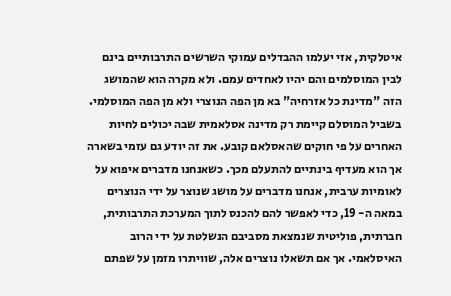איטלקית, אזי יעלמו ההבדלים עמוקי השרשים התרבותיים בינם לבין המוסלמים והם יהיו לאחדים עמם. ולא מקרה הוא שהמושג הזה "מדינת כל אזרחיה" בא מן הפה הנוצרי ולא מן הפה המוסלמי. בשביל המוסלם קיימת רק מדינה אסלאמית שבה יכולים לחיות האחרים על פי חוקים שהאסלאם קובע. את זה יודע גם עזמי בשארה אך הוא מעדיף בינתיים להתעלם מכך. כשאנחנו מדברים איפוא על לאומיות ערבית, אנחנו מדברים על מושג שנוצר על ידי הנוצרים במאה ה- 19, כדי לאפשר להם להכנס לתוך המערכת התרבותית, חברתית, פוליטית שנמצאת מסביבם הנשלטת על ידי הרוב האיסלאמי. אך אם תשאלו נוצרים אלה, שוויתרו מזמן על שפתם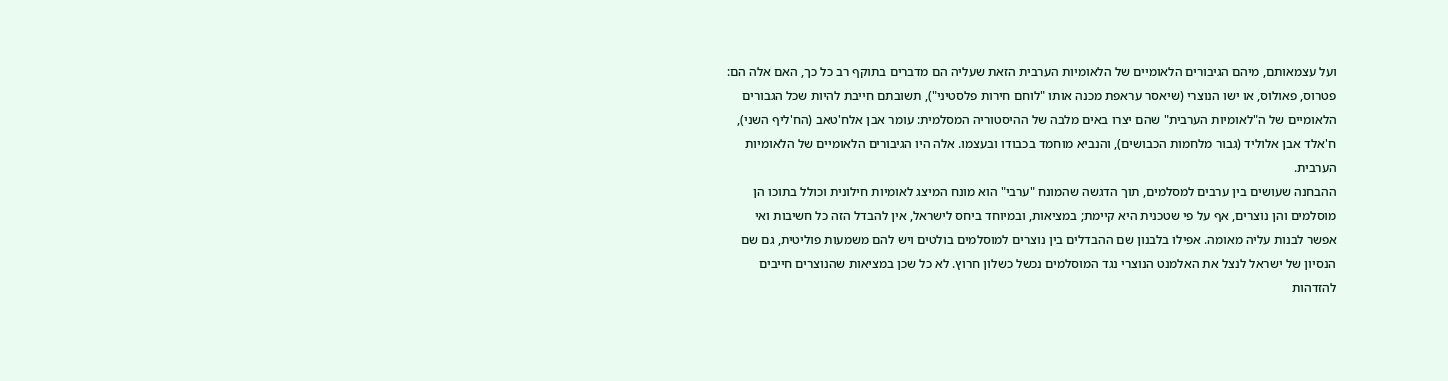ועל עצמאותם, מיהם הגיבורים הלאומיים של הלאומיות הערבית הזאת שעליה הם מדברים בתוקף רב כל כך, האם אלה הם: פטרוס, פאולוס, או ישו הנוצרי (שיאסר עראפת מכנה אותו "לוחם חירות פלסטיני"), תשובתם חייבת להיות שכל הגבורים הלאומיים של ה"לאומיות הערבית" שהם יצרו באים מלבה של ההיסטוריה המסלמית: עומר אבן אלח'טאב (הח'ליף השני), ח'אלד אבן אלוליד (גבור מלחמות הכבושים), והנביא מוחמד בכבודו ובעצמו. אלה היו הגיבורים הלאומיים של הלאומיות הערבית.
ההבחנה שעושים בין ערבים למסלמים, תוך הדגשה שהמונח "ערבי" הוא מונח המיצג לאומיות חילונית וכולל בתוכו הן מוסלמים והן נוצרים, אף על פי שטכנית היא קיימת; במציאות, ובמיוחד ביחס לישראל, אין להבדל הזה כל חשיבות ואי אפשר לבנות עליה מאומה. אפילו בלבנון שם ההבדלים בין נוצרים למוסלמים בולטים ויש להם משמעות פוליטית, גם שם הנסיון של ישראל לנצל את האלמנט הנוצרי נגד המוסלמים נכשל כשלון חרוץ. לא כל שכן במציאות שהנוצרים חייבים להזדהות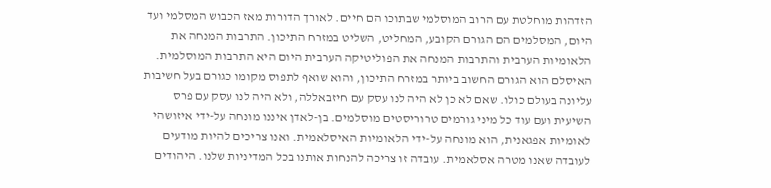הזדהות מוחלטת עם הרוב המוסלמי שבתוכו הם חיים. לאורך הדורות מאז הכבוש המסלמי ועד היום, המסלמים הם הגורם הקובע, המחליט, השליט במזרח התיכון. התרבות המנחה את הלאומיות הערבית והתרבות המנחה את הפוליטיקה הערבית היום היא התרבות המוסלמית. האיסלם הוא הגורם החשוב ביותר במזרח התיכון, והוא שואף לתפוס מקומו כגורם בעל חשיבות עליונה בעולם כולו. שאם לא כן לא היה לנו עסק עם חיזבאללה, ולא היה לנו עסק עם פרס השיעית ועם עוד כל מיני גורמים טרוריסטים מוסלמים. בן-לאדן איננו מונחה על-ידי איזושהי לאומיות אפגאנית, הוא מונחה על-ידי הלאומיות האיסלאמית. ואנו צריכים להיות מודעים לעובדה שאנו מטרה אסלאמית. עובדה זו צריכה להנחות אותנו בכל המדיניות שלנו. היהודים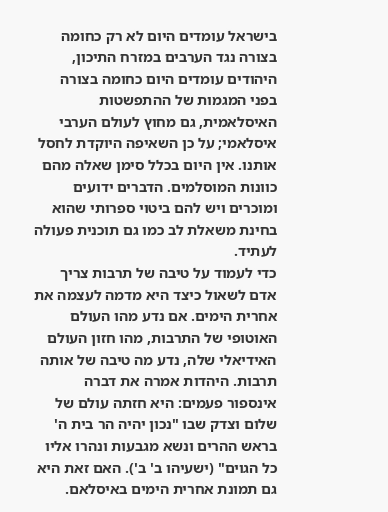בישראל עומדים היום לא רק כחומה בצורה נגד הערבים במזרח התיכון, היהודים עומדים היום כחומה בצורה בפני המגמות של ההתפשטות האיסלאמית, גם מחוץ לעולם הערבי איסלאמי; על כן השאיפה היוקדת לחסל אותנו. אין היום בכלל סימן שאלה מהם כוונות המוסלמים. הדברים ידועים ומוכרים ויש להם ביטוי ספרותי שהוא בחינת משאלת לב כמו גם תוכנית פעולה לעתיד.
כדי לעמוד על טיבה של תרבות צריך אדם לשאול כיצד היא מדמה לעצמה את אחרית הימים. אם נדע מהו העולם האוטופי של התרבות, מהו חזון העולם האידיאלי שלה, נדע מה טיבה של אותה תרבות. היהדות אמרה את דברה אינספור פעמים: היא חזתה עולם של שלום וצדק שבו "נכון יהיה הר בית ה' בראש ההרים ונשא מגבעות ונהרו אליו כל הגוים" (ישעיהו ב' ב'). האם זאת היא גם תמונת אחרית הימים באיסלאם.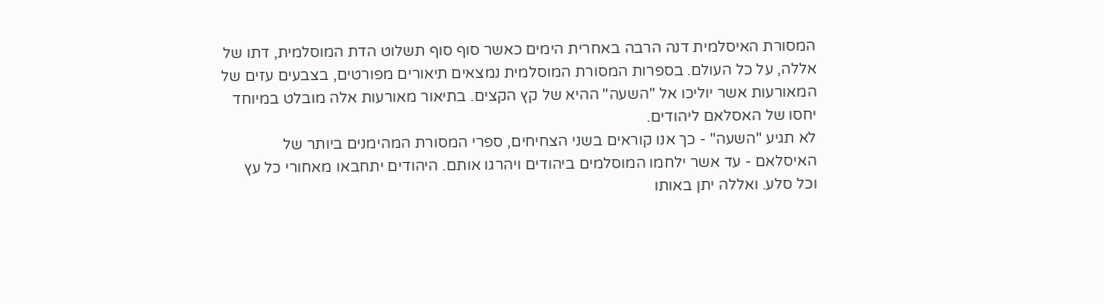המסורת האיסלמית דנה הרבה באחרית הימים כאשר סוף סוף תשלוט הדת המוסלמית, דתו של אללה, על כל העולם. בספרות המסורת המוסלמית נמצאים תיאורים מפורטים, בצבעים עזים של המאורעות אשר יוליכו אל "השעה" ההיא של קץ הקצים. בתיאור מאורעות אלה מובלט במיוחד יחסו של האסלאם ליהודים.
לא תגיע "השעה" - כך אנו קוראים בשני הצחיחים, ספרי המסורת המהימנים ביותר של האיסלאם - עד אשר ילחמו המוסלמים ביהודים ויהרגו אותם. היהודים יתחבאו מאחורי כל עץ וכל סלע. ואללה יתן באותו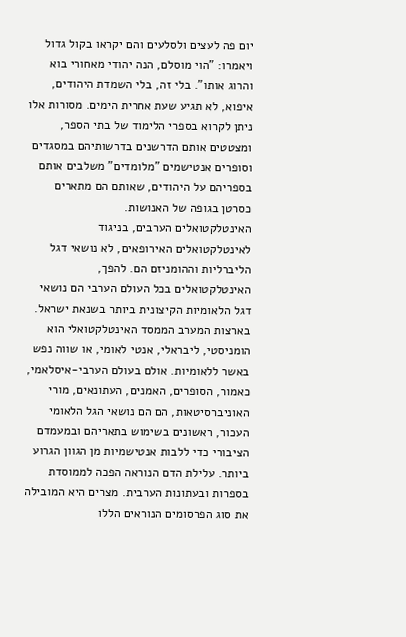יום פה לעצים ולסלעים והם יקראו בקול גדול ויאמרו: "הוי מוסלם, הנה יהודי מאחורי בוא והרוג אותו". בלי זה, בלי השמדת היהודים, איפוא, לא תגיע שעת אחרית הימים. מסורות אלו ניתן לקרוא בספרי הלימוד של בתי הספר, ומצטטים אותם הדרשנים בדרשותיהם במסגדים וסופרים אנטישמים "מלומדים" משלבים אותם בספריהם על היהודים, שאותם הם מתארים כסרטן בגופה של האנושות.
האינטלקטואלים הערבים, בניגוד לאינטלקטואלים האירופאים, לא נושאי דגל הליברליות וההומניזם הם. להפך, האינטלקטואלים בכל העולם הערבי הם נושאי דגל הלאומיות הקיצונית ביותר בשנאת ישראל. בארצות המערב הממסד האינטלקטואלי הוא הומניסטי, ליבראלי, אנטי לאומי, או שווה נפש באשר ללאומיות. אולם בעולם הערבי-איסלאמי, כאמור, הסופרים, האמנים, העתונאים, מורי האוניברסיטאות, הם הם נושאי הגל הלאומי העכור, ראשונים בשימוש בתאריהם ובמעמדם הציבורי כדי ללבות אנטישמיות מן הגוון הגרוע ביותר. עלילת הדם הנוראה הפכה לממוסדת בספרות ובעתונות הערבית. מצרים היא המובילה את סוג הפרסומים הנוראים הללו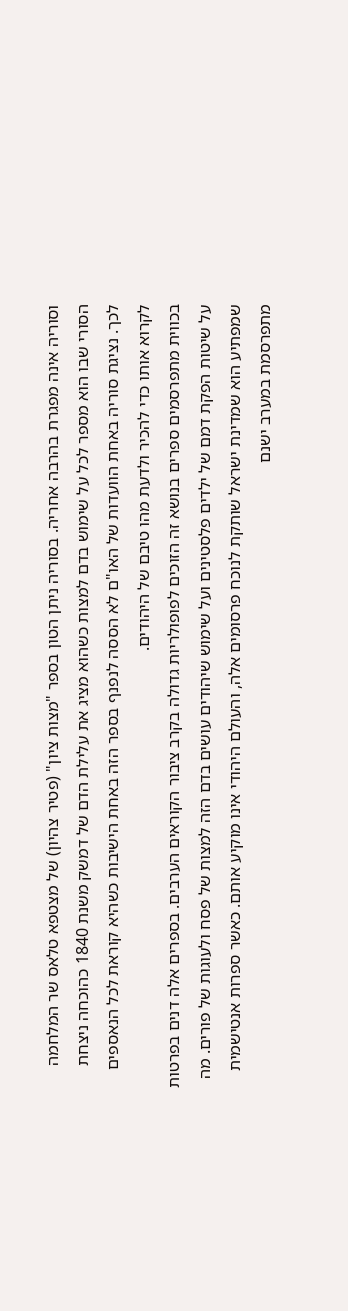וסוריה אינה מפגרת בהרבה אחריה. בסוריה ניתן הטון בספר "מצות ציון" (פטיר צהיון) של מצטפא טלאס שר המלחמה הסורי שבו הוא מספר לכל על שימוש בדם למצות כשהוא מציג את עלילת הדם של דמשק משנת 1840 כהוכחה ניצחת לכך. נציגת סוריה באחת הוועדות של האו"ם לא הססה לנפנף בספר הזה באחת הישיבות כשהיא קוראת לכל הנאספים לקרוא אותו כדי להכיר ולדעת מהו טיבם של היהודים.
בכווית מתפרסמים ספרים בנושא זה הזוכים לפופולריות גדולה בקרב ציבור הקוראים הערבים. בספרים אלה דנים בפרטות על שיטות הפקת דמם של ילדים פלסטינים ועל שימוש שיהודים עושים בדם הזה למצות של פסח ולעוגות של פורים. מה שמפתיע הוא שמדינת ישראל שותקת לנוכח פרסומים אלה, והעולם היהודי אינו מוקיע אותם. כאשר ספרות אנטישמית מתפרסמת במערב ישנם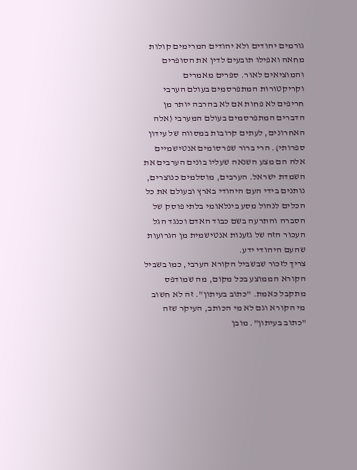גורמים יהודים ולא יהודים המרימים קולות מחאה ואפילו תובעים לדין את הסופרים והמוציאים לאור. ספרים מאמרים וקריקטורות המתפרסמים בעולם הערבי חריפים לא פחות אם לא בהרבה יותר מן הדברים המתפרסמים בעולם המערבי (אלה האחרונים, לעתים קרובות במסווה של עידון ספרותי). הרי ברור שפרסומים אנטישמיים אלה הם מצע השנאה שעליו בונים הערבים את השמדת ישראל. הערבים, מוסלמים כנוצרים, נותנים בידי העם היהודי בארץ ובעולם את כל הכלים לנהול מסע בינלאומי בלתי פוסק של הסברה והתרעה בשם כבוד האדם וכנגד הגל העכור הזה של גזענות אנטישמית מן הגרועות שהעם היהודי ידע.
צריך לזכור שבשביל הקורא הערבי, כמו בשביל הקורא הממוצע בכל מקום, מה שמודפס מתקבל כאמת. "כתוב בעיתון". זה לא חשוב מי הקורא וגם לא מי הכותב, העיקר שזה "כתוב בעיתון". מובן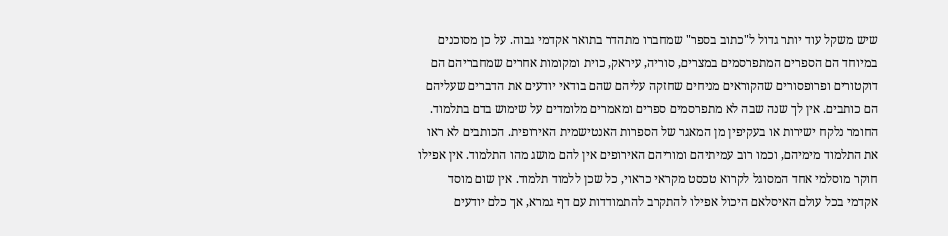שיש משקל עוד יותר גדול ל"כתוב בספר" שמחברו מתהדר בתואר אקדמי גבוה. על כן מסוכנים במיוחד הם הספרים המתפרסמים במצרים, סוריה, עיראק, כוית ומקומות אחרים שמחבריהם הם דוקטורים ופרופסורים שהקוראים מניחים שחזקה עליהם שהם בודאי יודעים את הדברים שעליהם הם כותבים. אין לך שנה שבה לא מתפרסמים ספרים ומאמרים מלומדים על שימוש בדם בתלמוד. החומר נלקח ישירות או בעקיפין מן המאגר של הספרות האנטישמית האירופית. הכותבים לא ראו את התלמוד מימיהם, וכמו רוב עמיתיהם ומוריהם האירופים אין להם מושג מהו התלמוד. אין אפילו חוקר מוסלמי אחד המסוגל לקרוא טכסט מקראי כראוי, כל שכן ללמוד תלמוד. אין שום מוסד אקדמי בכל עולם האיסלאם היכול אפילו להתקרב להתמודדות עם דף גמרא, אך כלם יודעים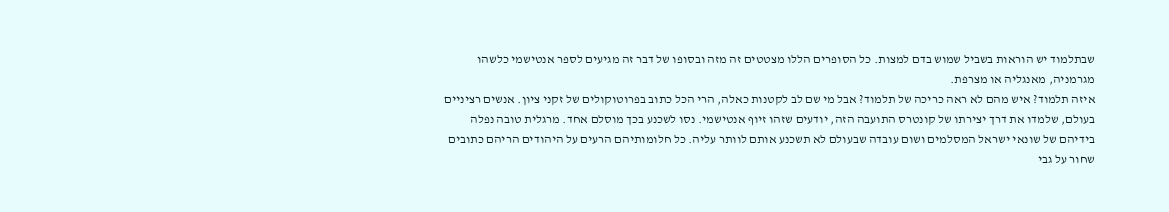שבתלמוד יש הוראות בשביל שמוש בדם למצות. כל הסופרים הללו מצטטים זה מזה ובסופו של דבר זה מגיעים לספר אנטישמי כלשהו מגרמניה, מאנגליה או מצרפת.
איזה תלמוד? איש מהם לא ראה כריכה של תלמוד? אבל מי שם לב לקטנות כאלה, הרי הכל כתוב בפרוטוקולים של זקני ציון. אנשים רציניים בעולם, שלמדו את דרך יצירתו של קונטרס התועבה הזה, יודעים שזהו זיוף אנטישמי. נסו לשכנע בכך מוסלם אחד. מרגלית טובה נפלה בידיהם של שונאי ישראל המסלמים ושום עובדה שבעולם לא תשכנע אותם לוותר עליה. כל חלומותיהם הרעים על היהודים הריהם כתובים שחור על גבי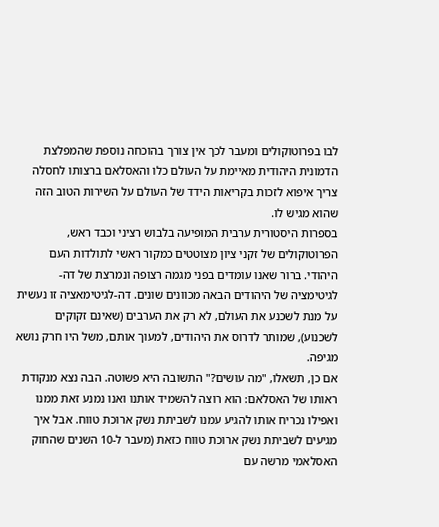לבו בפרוטוקולים ומעבר לכך אין צורך בהוכחה נוספת שהמפלצת הדמונית היהודית מאיימת על העולם כלו והאסלאם ברצותו לחסלה צריך איפוא לזכות בקריאות הידד של העולם על השירות הטוב הזה שהוא מגיש לו.
בספרות היסטורית ערבית המופיעה בלבוש רציני וכבד ראש, הפרוטוקולים של זקני ציון מצוטטים כמקור ראשי לתולדות העם היהודי. ברור שאנו עומדים בפני מגמה רצופה ונמרצת של דה-לגיטימציה של היהודים הבאה מכוונים שונים. דה-לגיטימאציה זו נעשית על מנת לשכנע את העולם, לא רק את הערבים (שאינם זקוקים לשכנוע), שמותר לדרוס את היהודים, למעוך אותם, משל היו חרק נושא מגיפה.
אם כן, תשאלו, "מה עושים?" התשובה היא פשוטה. הבה נצא מנקודת ראותו של האסלאם: הוא רוצה להשמיד אותנו ואנו נמנע זאת ממנו ואפילו נכריח אותו להגיע עמנו לשביתת נשק ארוכת טווח. אבל איך מגיעים לשביתת נשק ארוכת טווח כזאת (מעבר ל-10 השנים שהחוק האסלאמי מרשה עם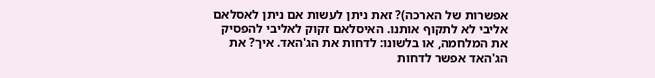אפשרות של הארכה)? זאת ניתן לעשות אם ניתן לאסלאם אליבי לא לתקוף אותנו. האיסלאם זקוק לאליבי להפסיק את המלחמה, או בלשונו: לדחות את הג'האד. איך? את הג'האד אפשר לדחות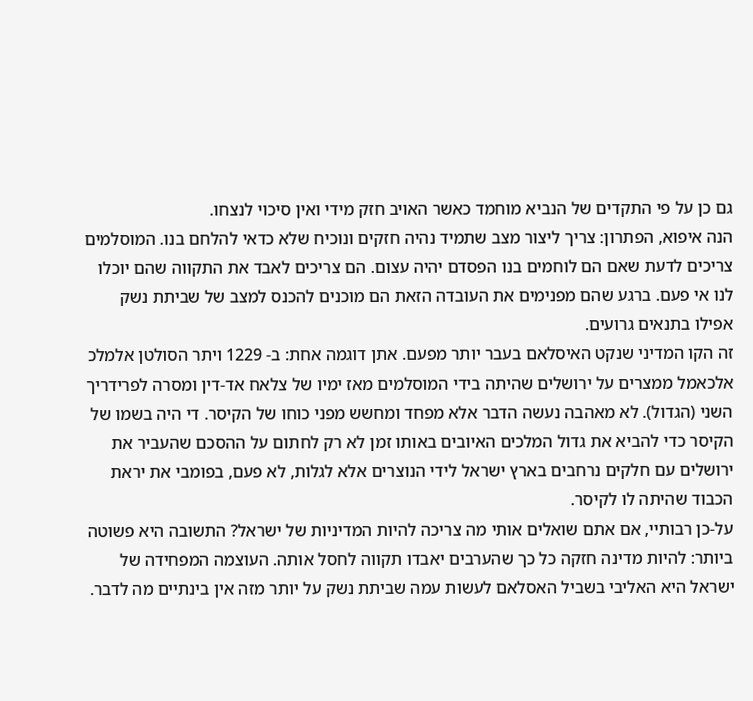גם כן על פי התקדים של הנביא מוחמד כאשר האויב חזק מידי ואין סיכוי לנצחו.
הנה איפוא, הפתרון: צריך ליצור מצב שתמיד נהיה חזקים ונוכיח שלא כדאי להלחם בנו. המוסלמים צריכים לדעת שאם הם לוחמים בנו הפסדם יהיה עצום. הם צריכים לאבד את התקווה שהם יוכלו לנו אי פעם. ברגע שהם מפנימים את העובדה הזאת הם מוכנים להכנס למצב של שביתת נשק אפילו בתנאים גרועים.
זה הקו המדיני שנקט האיסלאם בעבר יותר מפעם. אתן דוגמה אחת: ב- 1229 ויתר הסולטן אלמלכ אלכאמל ממצרים על ירושלים שהיתה בידי המוסלמים מאז ימיו של צלאח אד-דין ומסרה לפרידריך השני (הגדול). לא מאהבה נעשה הדבר אלא מפחד ומחשש מפני כוחו של הקיסר. די היה בשמו של הקיסר כדי להביא את גדול המלכים האיובים באותו זמן לא רק לחתום על ההסכם שהעביר את ירושלים עם חלקים נרחבים בארץ ישראל לידי הנוצרים אלא לגלות, לא פעם, בפומבי את יראת הכבוד שהיתה לו לקיסר.
על-כן רבותיי, אם אתם שואלים אותי מה צריכה להיות המדיניות של ישראל? התשובה היא פשוטה ביותר: להיות מדינה חזקה כל כך שהערבים יאבדו תקווה לחסל אותה. העוצמה המפחידה של ישראל היא האליבי בשביל האסלאם לעשות עמה שביתת נשק על יותר מזה אין בינתיים מה לדבר.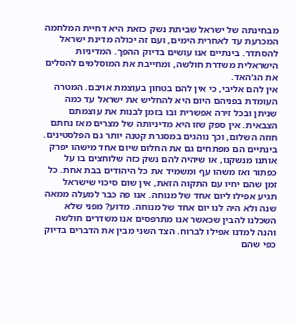מבחינתה של ישראל שביתת נשק כזאת היא דחיית המלחמה המכרעת עד לאחרית הימים, ועם זה יכולה מדינת ישראל להסתדר. בינתיים אנו עושים בדיוק ההפך. המדיניות הישראלית משדרת חולשה, ומחייבת את המוסלמים להסלים את הג'האד.
אין להם אליבי, כי אין להם בטחון בעוצמת אויבם. המטרה העומדת בפניהם היום היא להחליש את ישראל עד כמה שניתן ובכל זירה אפשרית ובו בזמן לבנות את עוצמתם הצבאית. אין ספק שזו היא מדיניותה של מצרים מאז נחתם חוזה השלום, וכך נוהגים במסגרת קטנה יותר גם הפלסטינים.
בינתיים הם מפתחים גם את החלום שיום אחד מישהו יפרק אותנו מנשקנו, או שיהיה להם נשק כזה שלוחצים בו על כפתור ואז משהו עף ומשמיד את כל היהודים בבת אחת. כל זמן שהם יחיו עם התקוה הזאת, אין שום סיכוי שישראל תגיע אפילו ליום אחד של מנוחה. אנו פה כבר למעלה ממאה שנה ולא היה לנו יום אחד של מנוחה. מדוע? מפני שלא השכלנו להבין שכאשר אנו מתרפסים אנו משדרים חולשה והנה למדנו אפילו לברוח. הצד השני מבין את הדברים בדיוק כפי שהם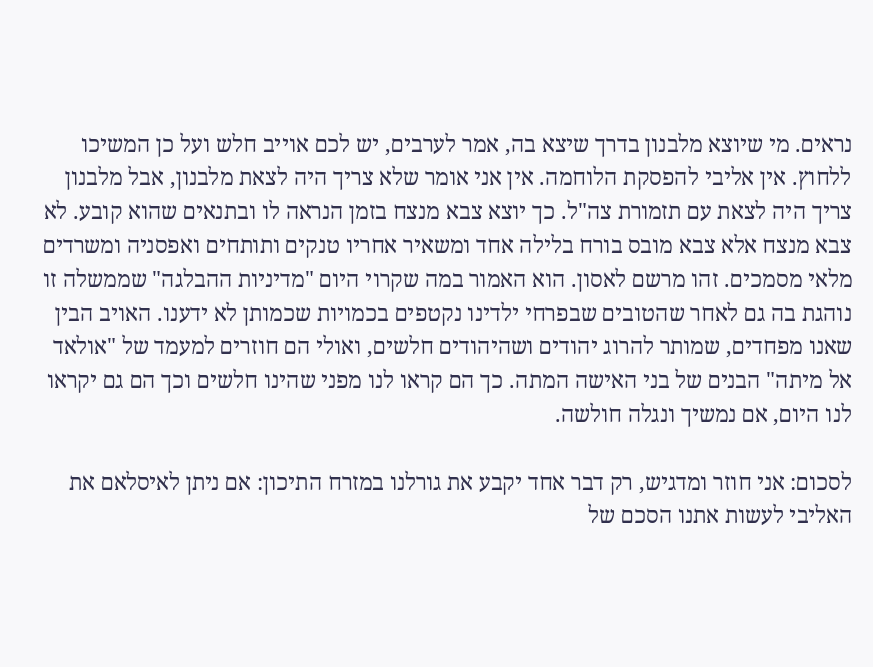נראים. מי שיוצא מלבנון בדרך שיצא בה, אמר לערבים, יש לכם אוייב חלש ועל כן המשיכו ללחוץ. אין אליבי להפסקת הלוחמה. אין אני אומר שלא צריך היה לצאת מלבנון, אבל מלבנון צריך היה לצאת עם תזמורת צה"ל. כך יוצא צבא מנצח בזמן הנראה לו ובתנאים שהוא קובע. לא צבא מנצח אלא צבא מובס בורח בלילה אחד ומשאיר אחריו טנקים ותותחים ואפסניה ומשרדים מלאי מסמכים. זהו מרשם לאסון. הוא האמור במה שקרוי היום "מדיניות ההבלגה" שממשלה זו נוהגת בה גם לאחר שהטובים שבפרחי ילדינו נקטפים בכמויות שכמותן לא ידענו. האויב הבין שאנו מפחדים, שמותר להרוג יהודים ושהיהודים חלשים, ואולי הם חוזרים למעמד של "אולאד אל מיתה" הבנים של בני האישה המתה. כך הם קראו לנו מפני שהינו חלשים וכך הם גם יקראו לנו היום, אם נמשיך ונגלה חולשה.

לסכום: אני חוזר ומדגיש, רק דבר אחד יקבע את גורלנו במזרח התיכון: אם ניתן לאיסלאם את האליבי לעשות אתנו הסכם של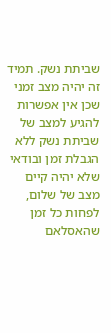שביתת נשק. תמיד זה יהיה מצב זמני שכן אין אפשרות להגיע למצב של שביתת נשק ללא הגבלת זמן ובודאי שלא יהיה קיים מצב של שלום, לפחות כל זמן שהאסלאם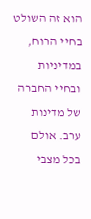הוא זה השולט בחיי הרוח, במדיניות ובחיי החברה של מדינות ערב. אולם בכל מצבי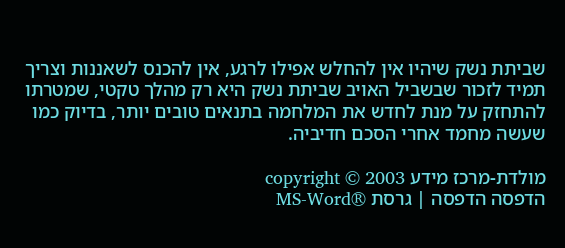שביתת נשק שיהיו אין להחלש אפילו לרגע, אין להכנס לשאננות וצריך תמיד לזכור שבשביל האויב שביתת נשק היא רק מהלך טקטי, שמטרתו להתחזק על מנת לחדש את המלחמה בתנאים טובים יותר, בדיוק כמו שעשה מחמד אחרי הסכם חדיביה.

מולדת-מרכז מידע copyright © 2003
הדפסה הדפסה | גרסת ®MS-Word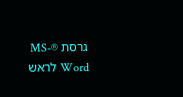גרסת ®MS-Word לראש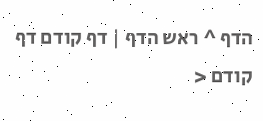הדף ^ ראש הדף | דף קודם דף קודם <